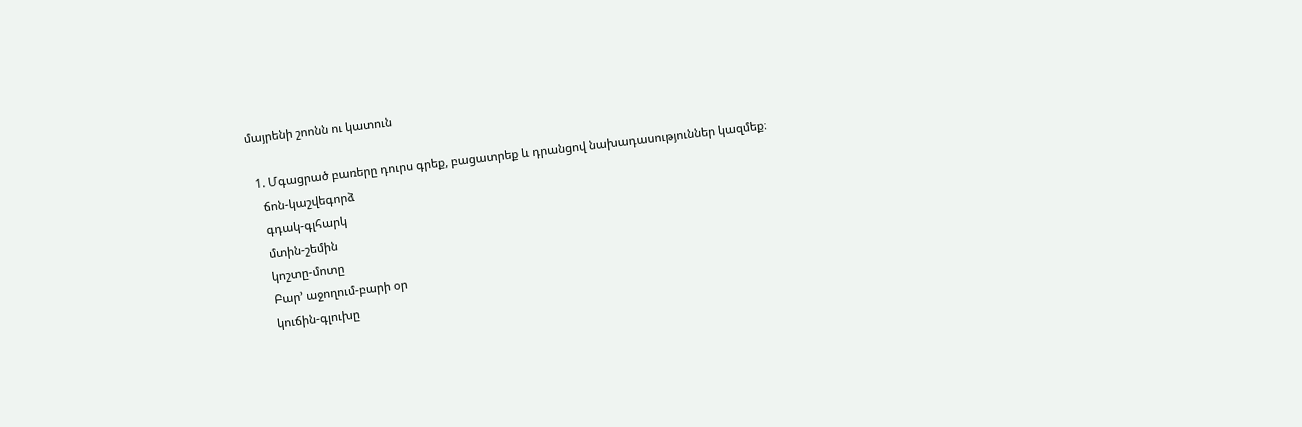մայրենի շոոնն ու կատուն

  1. Մգացրած բառերը դուրս գրեք, բացատրեք և դրանցով նախադասություններ կազմեք։
    ճոն-կաշվեգորձ
    գդակ-գլհարկ
    մտին-շեմին
    կոշտը-մոտը
    Բար’ աջողում-բարի օր
    կուճին-գլուխը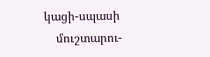կացի-սպասի
    մուշտարու-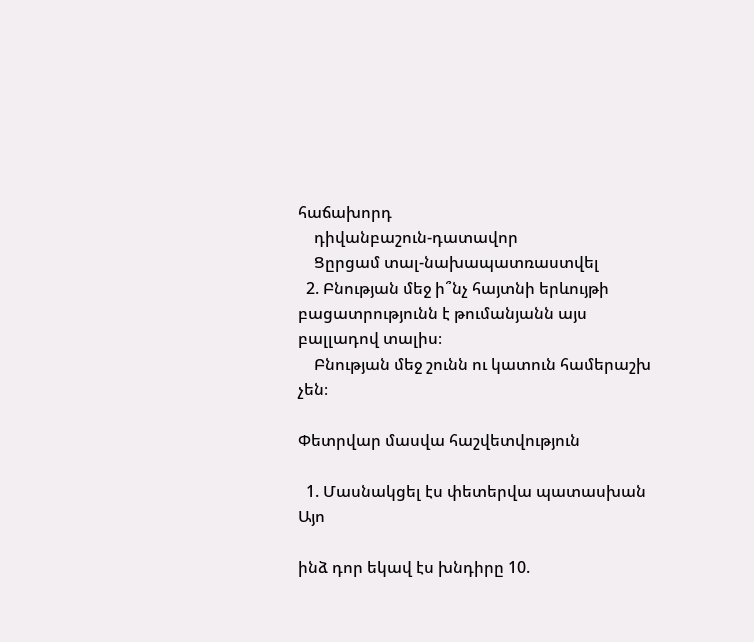հաճախորդ
    դիվանբաշուն-դատավոր
    Ցըրցամ տալ-նախապատռաստվել
  2. Բնության մեջ ի՞նչ հայտնի երևույթի բացատրությունն է թումանյանն այս բալլադով տալիս։
    Բնության մեջ շունն ու կատուն համերաշխ չեն։

Փետրվար մասվա հաշվետվություն

  1. Մասնակցել էս փետերվա պատասխան Այո

ինձ դոր եկավ էս խնդիրը 10.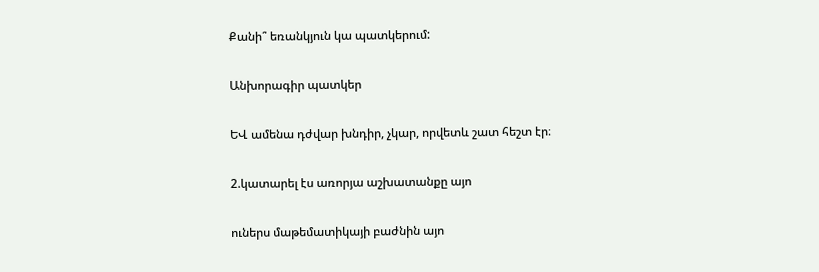Քանի՞ եռանկյուն կա պատկերում:

Անխորագիր պատկեր

ԵՎ ամենա դժվար խնդիր, չկար, որվետև շատ հեշտ էր։

2.կատարել էս առորյա աշխատանքը այո

ուներս մաթեմատիկայի բաժնին այո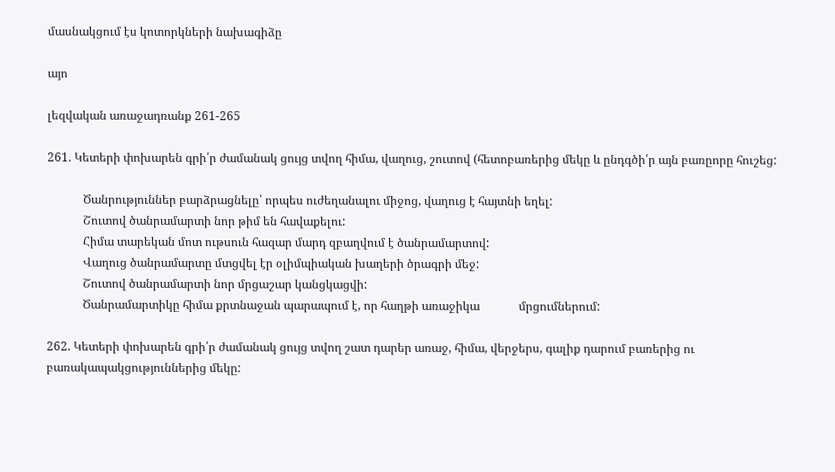մասնակցում էս կոտորկների նախագիձը

այո

լեզվական առաջադռանք 261-265

261. Կետերի փոխարեն գրի՛ր ժամանակ ցույց տվող հիմա, վաղուց, շուտով (հետոբառերից մեկը և ընդգծի՛ր այն բառըորը հուշեց:

            Ծանրություններ բարձրացնելը՝ որպես ուժեղանալու միջոց, վաղուց է հայտնի եղել:
            Շուտով ծանրամարտի նոր թիմ են հավաքելու:
            Հիմա տարեկան մոտ ութսուն հազար մարդ զբաղվում է ծանրամարտով:
            Վաղուց ծանրամարտը մտցվել էր օլիմպիական խաղերի ծրագրի մեջ:
            Շուտով ծանրամարտի նոր մրցաշար կանցկացվի:
            Ծանրամարտիկը հիմա քրտնաջան պարապում է, որ հաղթի առաջիկա             մրցումներում:

262. Կետերի փոխարեն գրի՛ր ժամանակ ցույց տվող շատ դարեր առաջ, հիմա, վերջերս, գալիք դարում բառերից ու բառակապակցություններից մեկը: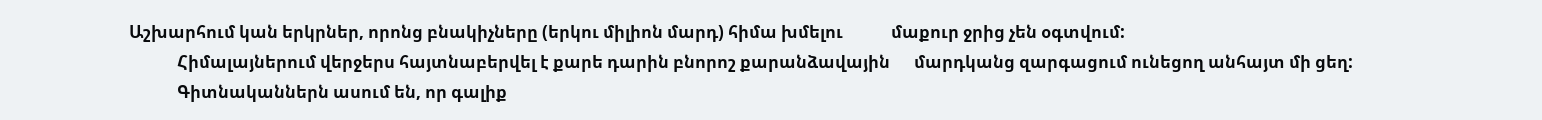Աշխարհում կան երկրներ, որոնց բնակիչները (երկու միլիոն մարդ) հիմա խմելու            մաքուր ջրից չեն օգտվում:
            Հիմալայներում վերջերս հայտնաբերվել է քարե դարին բնորոշ քարանձավային      մարդկանց զարգացում ունեցող անհայտ մի ցեղ:
            Գիտնականներն ասում են, որ գալիք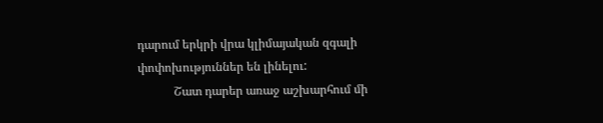դարում երկրի վրա կլիմայական զգալի փոփոխություններ են լինելու:
            Շատ դարեր առաջ աշխարհում մի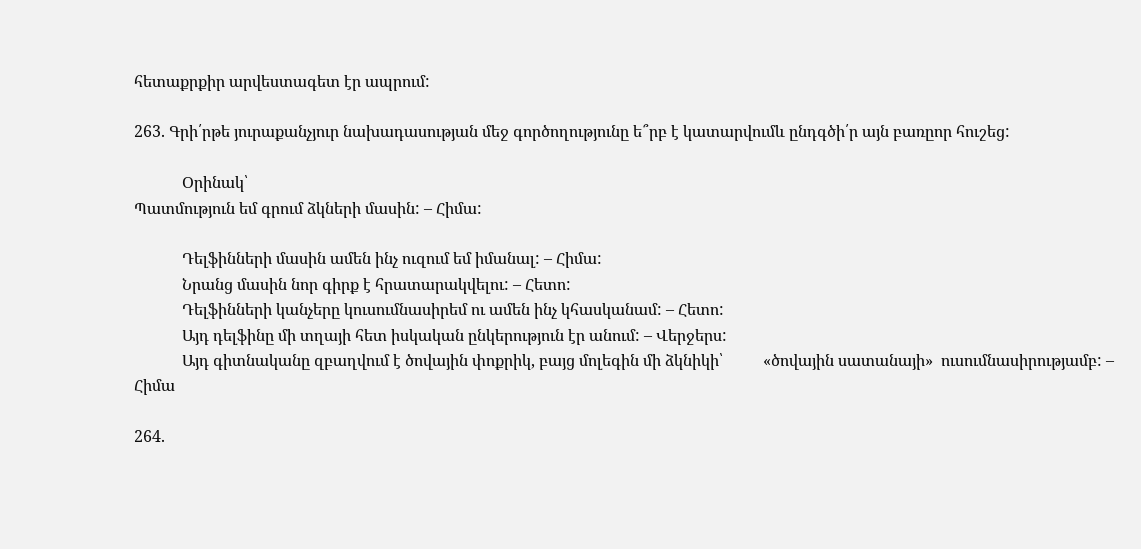հետաքրքիր արվեստագետ էր ապրում:

263. Գրի՛րթե յուրաքանչյուր նախադասության մեջ գործողությունը ե՞րբ է կատարվումև ընդգծի՛ր այն բառըոր հուշեց:

            Օրինակ՝
Պատմություն եմ գրում ձկների մասին: – Հիմա:

            Դելֆինների մասին ամեն ինչ ուզում եմ իմանալ: – Հիմա:
            Նրանց մասին նոր գիրք է հրատարակվելու: – Հետո:
            Դելֆինների կանչերը կուսումնասիրեմ ու ամեն ինչ կհասկանամ: – Հետո:
            Այդ դելֆինը մի տղայի հետ իսկական ընկերություն էր անում: – Վերջերս:
            Այդ գիտնականը զբաղվում է ծովային փոքրիկ, բայց մոլեգին մի ձկնիկի՝          «ծովային սատանայի»  ուսումնասիրությամբ: – Հիմա

264.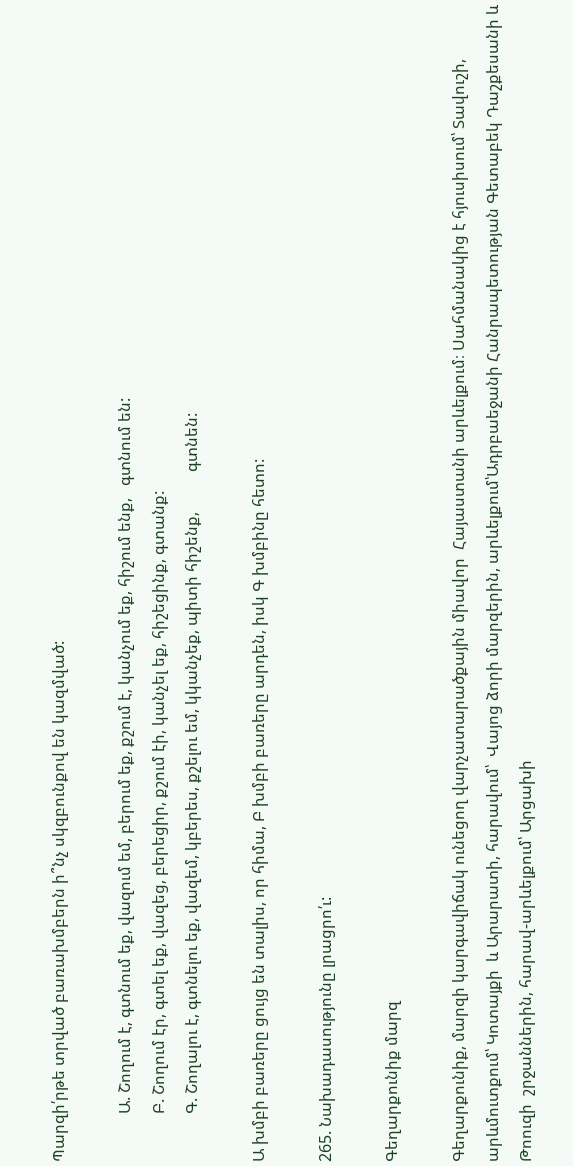Պարզի՛րթե տրված բառախմբերն ի՞նչ սկզբունքով են կազմված:

            Ա. Շողում է, գտնում եք, վազում եմ, բերում եք, քշում է, կանչում եք, հիշում ենք,   գտնում են:
            Բ. Շողում էր, գտել եք, վազեց, բերեցիր, քշում էի, կանչել եք, հիշեցինք, գտանք:
            Գ. Շողալու է, գտնելու եք, վազեմ, կբերես, քշելու եմ, կկանչեք, պիտի հիշենք,          գտնեն:

Ա խմբի բառերը ցույց են տալիս, որ հիմա, Բ խմբի բառերը արդեն, իսկ Գ խմբինը հետո:

265. Նախադասությունը լրացրո՛ւ:

Գեղարքունիք մարզ

Գեղարքունիք, մարզի կարգավիճակ ունեցող վարչատարածքային միավոր  Հայաստանի արևելքում։ Սահմանակից է հյուսիսում՝ Տավուշի, արևմուտքում՝ Կոտայքի  և Արարատի, հարավում՝  Վայոց ձորի մարզերին, արևելքում՝Ադրբաեջանի Հանրապետության Գետաբեկ Դաշքեսանի և Թոուզի  շրջաններին, հարավ-արևելքում՝ Արցախի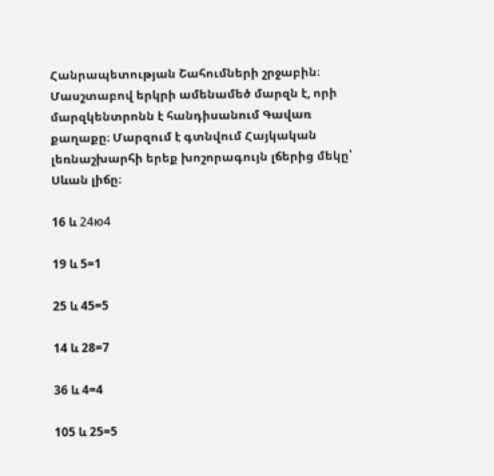Հանրապետության Շահումների շրջաբին։ Մասշտաբով երկրի ամենամեծ մարզն է, որի մարզկենտրոնն է հանդիսանում Գավառ քաղաքը։ Մարզում է գտնվում Հայկական լեռնաշխարհի երեք խոշորագույն լճերից մեկը՝ Սևան լիճը։

16 և 24ю4

19 և 5=1

25 և 45=5

14 և 28=7

36 և 4=4

105 և 25=5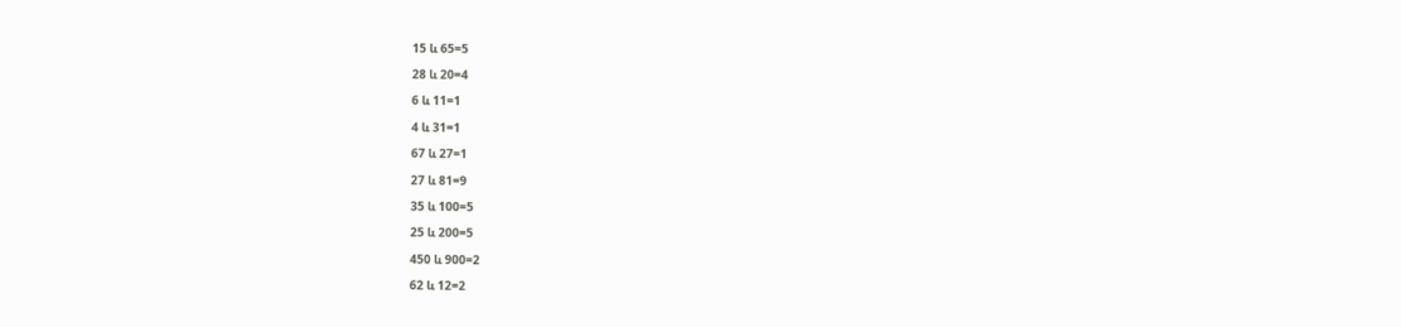15 և 65=5

28 և 20=4

6 և 11=1

4 և 31=1

67 և 27=1

27 և 81=9

35 և 100=5

25 և 200=5

450 և 900=2

62 և 12=2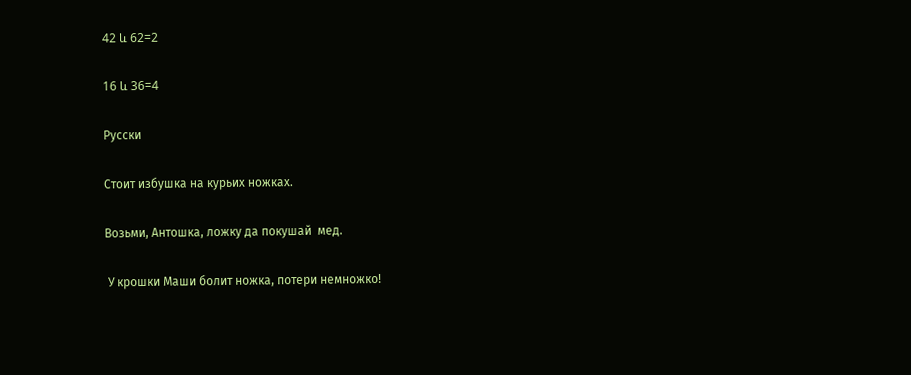42 և 62=2

16 և 36=4

Русски

Стоит избушка на курьих ножках.

Возьми, Антошка, ложку да покушай  мед.

 У крошки Маши болит ножка, потери немножко!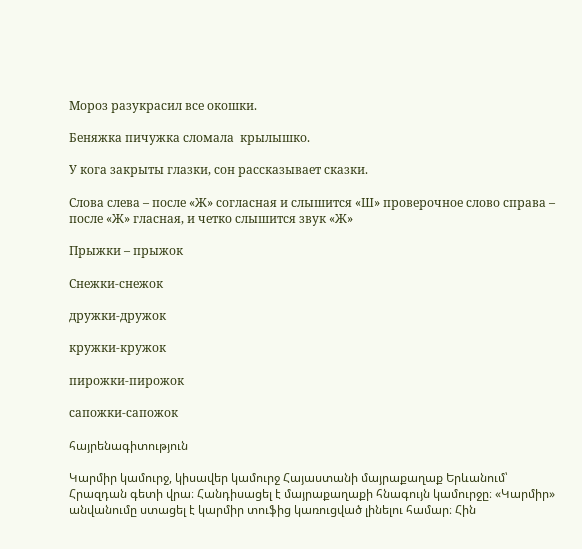Мороз разукрасил все окошки.

Беняжка пичужка сломала  крылышко.

У кога закрыты глазки, сон рассказывает сказки.

Слова слева – после «Ж» согласная и слышится «Ш» проверочное слово справа – после «Ж» гласная, и четко слышится звук «Ж»

Прыжки – прыжок

Снежки-снежок

дружки-дружок

кружки-кружок

пирожки-пирожок

сапожки-сапожок

հայրենագիտություն

Կարմիր կամուրջ, կիսավեր կամուրջ Հայաստանի մայրաքաղաք Երևանում՝ Հրազդան գետի վրա։ Հանդիսացել է մայրաքաղաքի հնագույն կամուրջը։ «Կարմիր» անվանումը ստացել է կարմիր տուֆից կառուցված լինելու համար։ Հին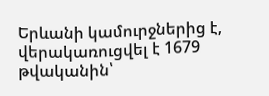Երևանի կամուրջներից է, վերակառուցվել է 1679 թվականին՝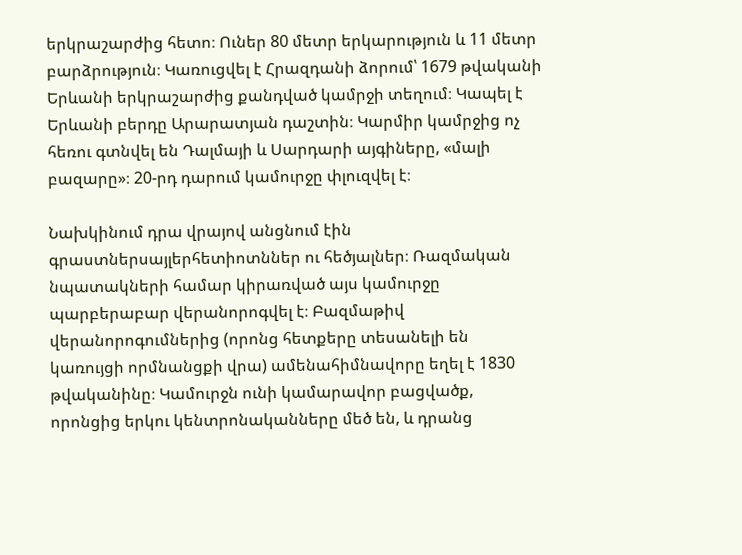երկրաշարժից հետո։ Ուներ 80 մետր երկարություն և 11 մետր բարձրություն։ Կառուցվել է Հրազդանի ձորում՝ 1679 թվականի Երևանի երկրաշարժից քանդված կամրջի տեղում։ Կապել է Երևանի բերդը Արարատյան դաշտին։ Կարմիր կամրջից ոչ հեռու գտնվել են Դալմայի և Սարդարի այգիները, «մալի բազարը»։ 20-րդ դարում կամուրջը փլուզվել է։

Նախկինում դրա վրայով անցնում էին գրաստներսայլերհետիոտններ ու հեծյալներ։ Ռազմական նպատակների համար կիրառված այս կամուրջը պարբերաբար վերանորոգվել է։ Բազմաթիվ վերանորոգումներից (որոնց հետքերը տեսանելի են կառույցի որմնանցքի վրա) ամենահիմնավորը եղել է 1830 թվականինը։ Կամուրջն ունի կամարավոր բացվածք, որոնցից երկու կենտրոնականները մեծ են, և դրանց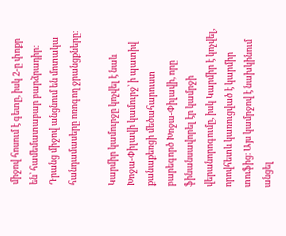միջով հոսում է գետը, իսկ 2-ը փոքր են՝ համեմատաբար բարձրադիր։ Դրանց միջով անցնում են մոտակա հանդամասերը ոռոգող ջրանցքները։

Կարմիր կամուրջը կոչվել է նաև Խոջա-Փիլավի կամուրջ՝ ի պատիվ քանաքեռցի մեծահարուստ բարեգործ Խոջա-Փիլավի, որը ֆինանսավորել էր կամրջի վերանորոգումը, իսկ Կարմիր է կոչվել, որովհետև կառուցված է կարմիր տուֆից։ Այս կամրջով է նախկինում անցել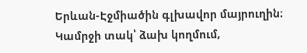Երևան-Էջմիածին գլխավոր մայրուղին։ Կամրջի տակ՝ ձախ կողմում,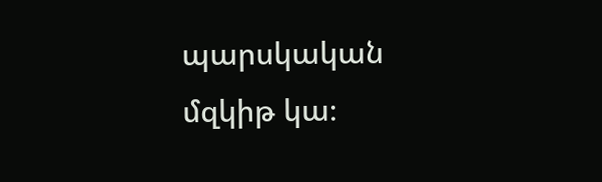պարսկական մզկիթ կա։